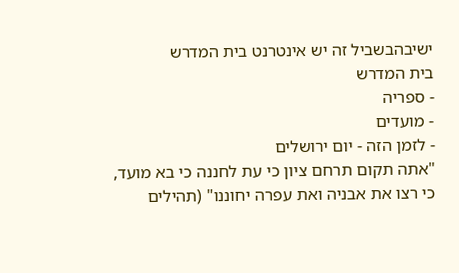ישיבהבשביל זה יש אינטרנט בית המדרש
בית המדרש
- ספריה
- מועדים
- לזמן הזה - יום ירושלים
"אתה תקום תרחם ציון כי עת לחננה כי בא מועד, כי רצו את אבניה ואת עפרה יחוננו" (תהילים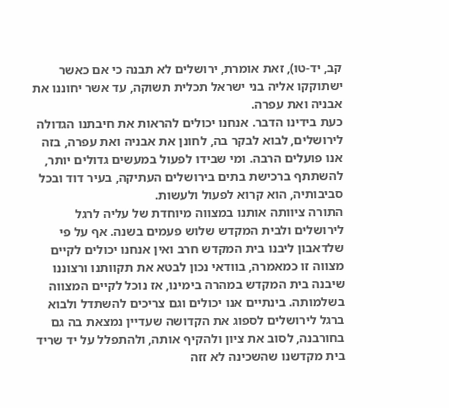קב, יד-טו), זאת אומרת, ירושלים לא תבנה כי אם כאשר ישתוקקו אליה בני ישראל תכלית תשוקה, עד אשר יחוננו את אבניה ואת עפרה.
כעת בידינו הדבר. אנחנו יכולים להראות את חיבתנו הגדולה לירושלים, לבוא לבקר בה, לחונן את אבניה ואת עפרה, בזה אנו פועלים הרבה. ומי שבידו לפעול במעשים גדולים יותר, להשתתף ברכישת בתים בירושלים העתיקה, בעיר דוד ובכל סביבותיה, הוא קרוא לפעול ולעשות.
התורה ציוותה אותנו במצווה מיוחדת של עליה לרגל לירושלים ולבית המקדש שלוש פעמים בשנה. אף על פי שלדאבון ליבנו בית המקדש חרב ואין אנחנו יכולים לקיים מצווה זו כמאמרה, בוודאי נכון לבטא את תקוותנו ורצוננו שיבנה בית המקדש במהרה בימינו, אז נוכל לקיים המצווה בשלמותה. בינתיים אנו יכולים וגם צריכים להשתדל ולבוא ברגל לירושלים לספוג את הקדושה שעדיין נמצאת בה גם בחורבנה, לסוב את ציון ולהקיף אותה, ולהתפלל על יד שריד בית מקדשנו שהשכינה לא זזה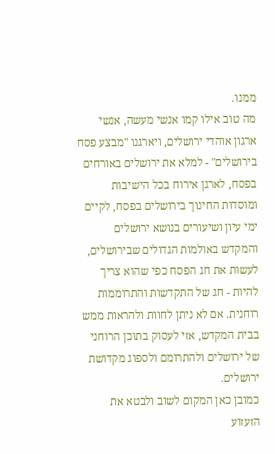ממנו.
מה טוב אילו קמו אנשי מעשה, אנשי ארגון אוהדי ירושלים, ויארגנו "מבצע פסח בירושלים" - למלא את ירושלים באורחים בפסח, לארגן אירוח בכל הישיבות ומוסדות החינוך בירושלים בפסח, לקיים ימי עיון ושיעורים בנושא ירושלים והמקדש באולמות הגדולים שבירושלים, לעשות את חג הפסח כפי שהוא צריך להיות - חג של התקדשות והתרוממות רוחנית. אם לא ניתן לחוות ולהראות ממש בבית המקדש, אזי לעסוק בתוכן הרוחני של ירושלים ולהתרומם ולספוג מקדושת ירושלים.
כמובן כאן המקום לשוב ולבטא את הזעזוע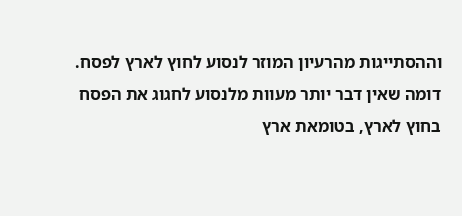וההסתייגות מהרעיון המוזר לנסוע לחוץ לארץ לפסח. דומה שאין דבר יותר מעוות מלנסוע לחגוג את הפסח בחוץ לארץ, בטומאת ארץ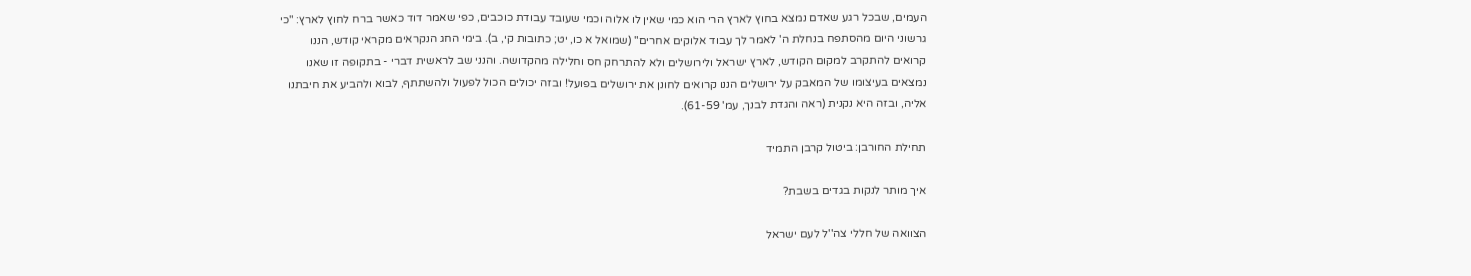העמים, שבכל רגע שאדם נמצא בחוץ לארץ הרי הוא כמי שאין לו אלוה וכמי שעובד עבודת כוכבים, כפי שאמר דוד כאשר ברח לחוץ לארץ: "כי גרשוני היום מהסתפח בנחלת ה' לאמר לך עבוד אלוקים אחרים" (שמואל א כו, יט; כתובות קי, ב). בימי החג הנקראים מקראי קודש, הננו קרואים להתקרב למקום הקודש, לארץ ישראל ולירושלים ולא להתרחק חס וחלילה מהקדושה. והנני שב לראשית דברי - בתקופה זו שאנו נמצאים בעיצומו של המאבק על ירושלים הננו קרואים לחונן את ירושלים בפועל! ובזה יכולים הכול לפעול ולהשתתף, לבוא ולהביע את חיבתנו אליה, ובזה היא נקנית (ראה והגדת לבנך, עמ' 61-59).

תחילת החורבן: ביטול קרבן התמיד

איך מותר לנקות בגדים בשבת?

הצוואה של חללי צה''ל לעם ישראל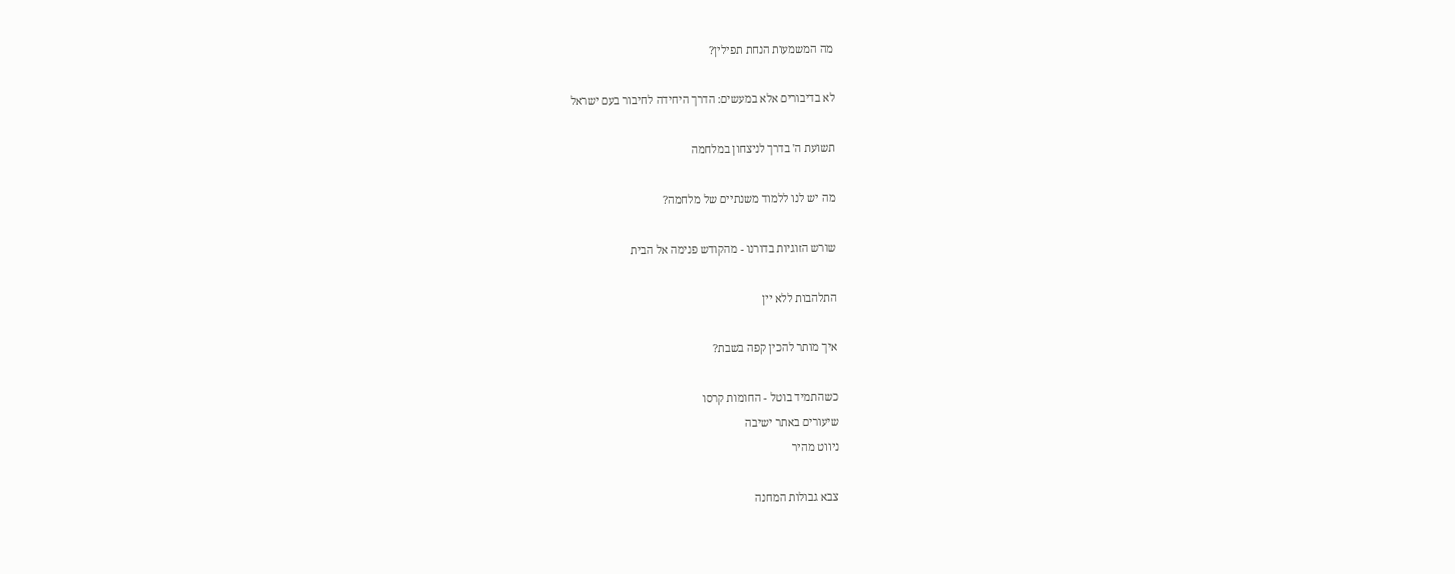מה המשמעות הנחת תפילין?

לא בדיבורים אלא במעשים: הדרך היחידה לחיבור בעם ישראל

תשועת ה' בדרך לניצחון במלחמה

מה יש לנו ללמוד משנתיים של מלחמה?

שורש הזוגיות בדורנו - מהקודש פנימה אל הבית

התלהבות ללא יין

איך מותר להכין קפה בשבת?

כשהתמיד בוטל - החומות קרסו
שיעורים באתר ישיבה
ניווט מהיר

צבא גבולות המחנה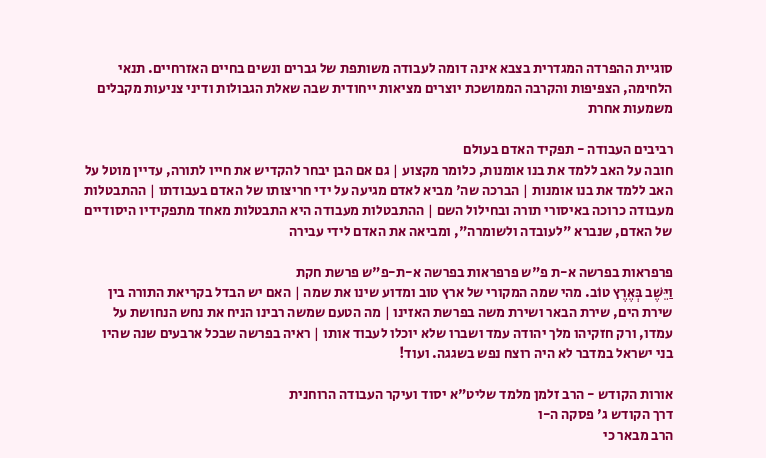סוגיית ההפרדה המגדרית בצבא אינה דומה לעבודה משותפת של גברים ונשים בחיים האזרחיים. תנאי הלחימה, הצפיפות והקרבה הממושכת יוצרים מציאות ייחודית שבה שאלת הגבולות ודיני צניעות מקבלים משמעות אחרת

רביבים העבודה - תפקיד האדם בעולם
חובה על האב ללמד את בנו אומנות, כלומר מקצוע | גם אם הבן יבחר להקדיש את חייו לתורה, עדיין מוטל על האב ללמד את בנו אומנות | הברכה שה' מביא לאדם מגיעה על ידי חריצותו של האדם בעבודתו | ההתבטלות מעבודה כרוכה באיסורי תורה ובחילול השם | ההתבטלות מעבודה היא התבטלות מאחד מתפקידיו היסודיים של האדם, שנברא "לעובדה ולשומרה", ומביאה את האדם לידי עבירה

פרפראות בפרשה א-ת פ"ש פרפראות בפרשה א-ת-פ"ש פרשת חקת
וַיֵּשֶׁב בְּאֶרֶץ טוֹב. מהי שמה המקורי של ארץ טוב ומדוע שינו את שמה | האם יש הבדל בקריאת התורה בין שירת הים, שירת הבאר ושירת משה בפרשת האזינו | מה הטעם שמשה רבינו הניח את נחש הנחושת על עמדו, ורק חזקיהו מלך יהודה עמד ושברו שלא יוכלו לעבוד אותו | ראיה בפרשה שבכל ארבעים שנה שהיו בני ישראל במדבר לא היה רוצח נפש בשגגה. ועוד!

אורות הקודש - הרב זלמן מלמד שליט"א יסוד ועיקר העבודה הרוחנית
דרך הקודש ג' פסקה ה-ו
הרב מבאר כי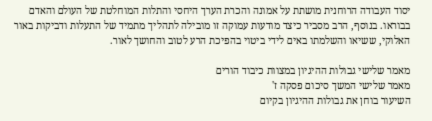יסוד העבודה הרוחנית מושתת על אמונה והכרת הערך היחסי והתלות המוחלטת של העולם והאדם בבוראו. בנוסף, הרב מסביר כיצד מודעות עמוקה זו מובילה לתהליך מתמיד של התעלות ודביקות באור האלוקי, ששיאו והשלמתו באים לידי ביטוי בהפיכת הרע לטוב והחושך לאור.

מאמר שלישי גבולות ההיגיון במצוות כיבוד הורים
מאמר שלישי המשך סיכום פסקה ז'
השיעור בוחן את גבולות ההיגיון בקיום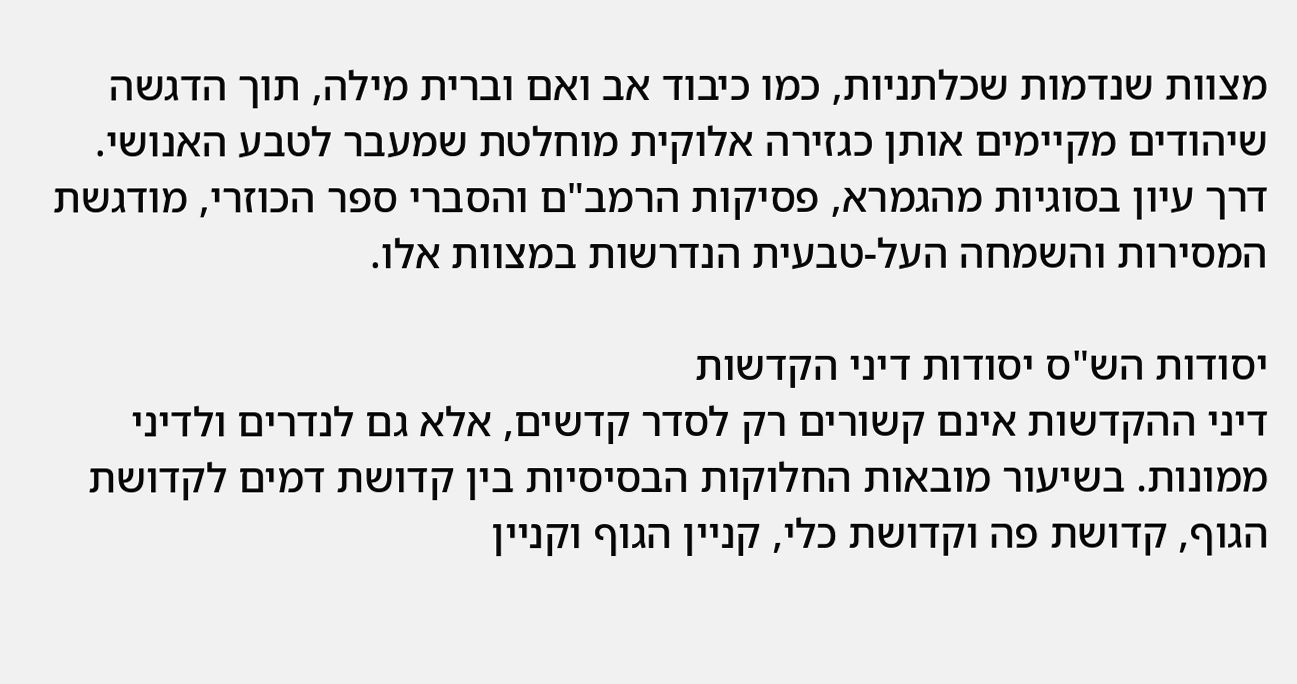מצוות שנדמות שכלתניות, כמו כיבוד אב ואם וברית מילה, תוך הדגשה שיהודים מקיימים אותן כגזירה אלוקית מוחלטת שמעבר לטבע האנושי. דרך עיון בסוגיות מהגמרא, פסיקות הרמב"ם והסברי ספר הכוזרי, מודגשת המסירות והשמחה העל-טבעית הנדרשות במצוות אלו.

יסודות הש"ס יסודות דיני הקדשות
דיני ההקדשות אינם קשורים רק לסדר קדשים, אלא גם לנדרים ולדיני ממונות. בשיעור מובאות החלוקות הבסיסיות בין קדושת דמים לקדושת הגוף, קדושת פה וקדושת כלי, קניין הגוף וקניין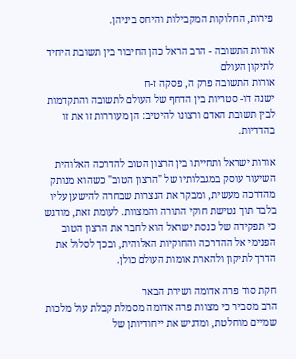פירות, החלוקות המקבילות והיחס ביניהן.

אורות התשובה - הרב הראל כהן החיבור בין תשובת היחיד לתיקון העולם
אורות התשובה פרק ה, פסקה ז-ח
ישנה דו- סטריות בין הדחף של העולם לתשובה והתקדמות לבין תשובת האדם ורצונו להיטיב: הן מעוררות זו את זו בהדדיות.

אורות ישראל ותחייתו בין הרצון הטוב להדרכה האלוהית
השיעור עוסק במגבלותיו של "הרצון הטוב" כשהוא מנותק מהדרכה מעשית, ומבקר את הנצרות שבחרה להישען עליו בלבד תוך נטישת חוקי התורה והמצוות. לעומת זאת, מודגש כי תפקידה של כנסת ישראל הוא לחבר את הרצון הטוב הפנימי אל ההדרכה והחוקיות האלוהית, ובכך לסלול את הדרך לתיקון ולהארת אומות העולם כולן.

חקת סוד פרה אדומה ושירת הבאר
הרב מסביר כי מצוות פרה אדומה מסמלת קבלת עול מלכות שמיים מוחלטת, ומדגיש את ייחודיותן של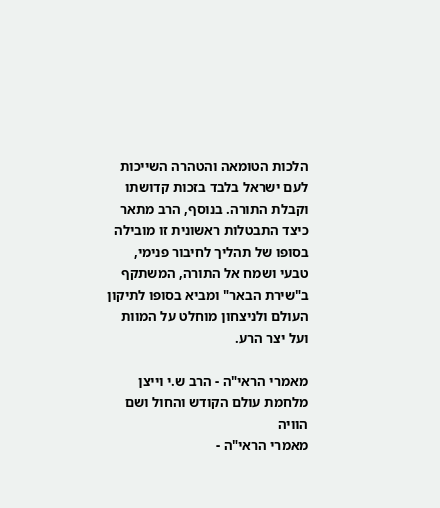הלכות הטומאה והטהרה השייכות לעם ישראל בלבד בזכות קדושתו וקבלת התורה. בנוסף, הרב מתאר כיצד התבטלות ראשונית זו מובילה בסופו של תהליך לחיבור פנימי, טבעי ושמח אל התורה, המשתקף ב"שירת הבאר" ומביא בסופו לתיקון העולם ולניצחון מוחלט על המוות ועל יצר הרע.

מאמרי הראי"ה - הרב ש.י וייצן מלחמת עולם הקודש והחול ושם הוויה
מאמרי הראי"ה -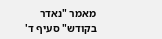מאמר "נאדר בקודש" סעיף ד'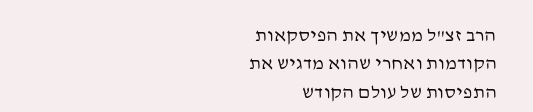הרב זצ"ל ממשיך את הפיסקאות הקודמות ואחרי שהוא מדגיש את התפיסות של עולם הקודש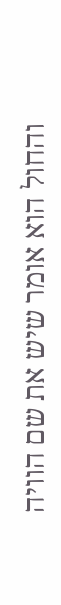והחול הוא אומר שיש את שם הוויה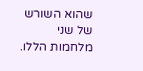שהוא השורש של שני מלחמות הללו.